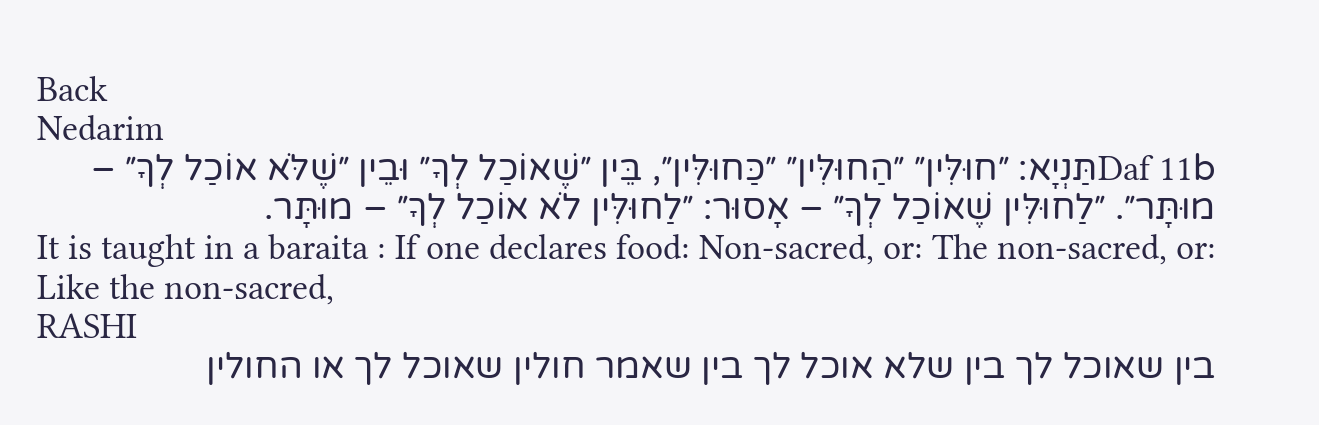Back
Nedarim
Daf 11bתַּנְיָא: ״חוּלִּין״ ״הַחוּלִּין״ ״כַּחוּלִּין״, בֵּין ״שֶׁאוֹכַל לְךָ״ וּבֵין ״שֶׁלֹּא אוֹכַל לְךָ״ – מוּתָּר״. ״לַחוּלִּין שֶׁאוֹכַל לְךָ״ – אָסוּר: ״לַחוּלִּין לֹא אוֹכַל לְךָ״ – מוּתָּר.
It is taught in a baraita : If one declares food: Non-sacred, or: The non-sacred, or: Like the non-sacred,
RASHI
בין שאוכל לך בין שלא אוכל לך בין שאמר חולין שאוכל לך או החולין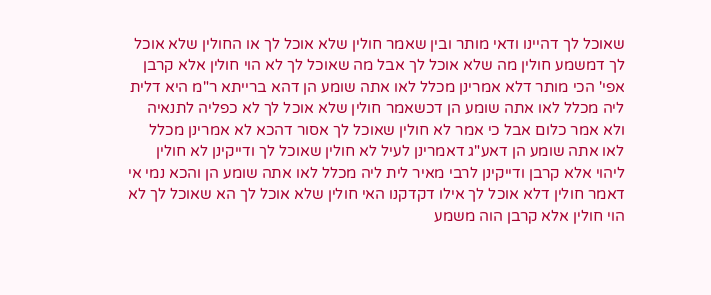שאוכל לך דהיינו ודאי מותר ובין שאמר חולין שלא אוכל לך או החולין שלא אוכל לך דמשמע חולין מה שלא אוכל לך אבל מה שאוכל לך לא הוי חולין אלא קרבן אפי' הכי מותר דלא אמרינן מכלל לאו אתה שומע הן דהא ברייתא ר"מ היא דלית ליה מכלל לאו אתה שומע הן דכשאמר חולין שלא אוכל לך לא כפליה לתנאיה ולא אמר כלום אבל כי אמר לא חולין שאוכל לך אסור דהכא לא אמרינן מכלל לאו אתה שומע הן דאע"ג דאמרינן לעיל לא חולין שאוכל לך ודייקינן לא חולין ליהוי אלא קרבן ודייקינן לרבי מאיר לית ליה מכלל לאו אתה שומע הן והכא נמי אי דאמר חולין דלא אוכל לך אילו דקדקנו האי חולין שלא אוכל לך הא שאוכל לך לא הוי חולין אלא קרבן הוה משמע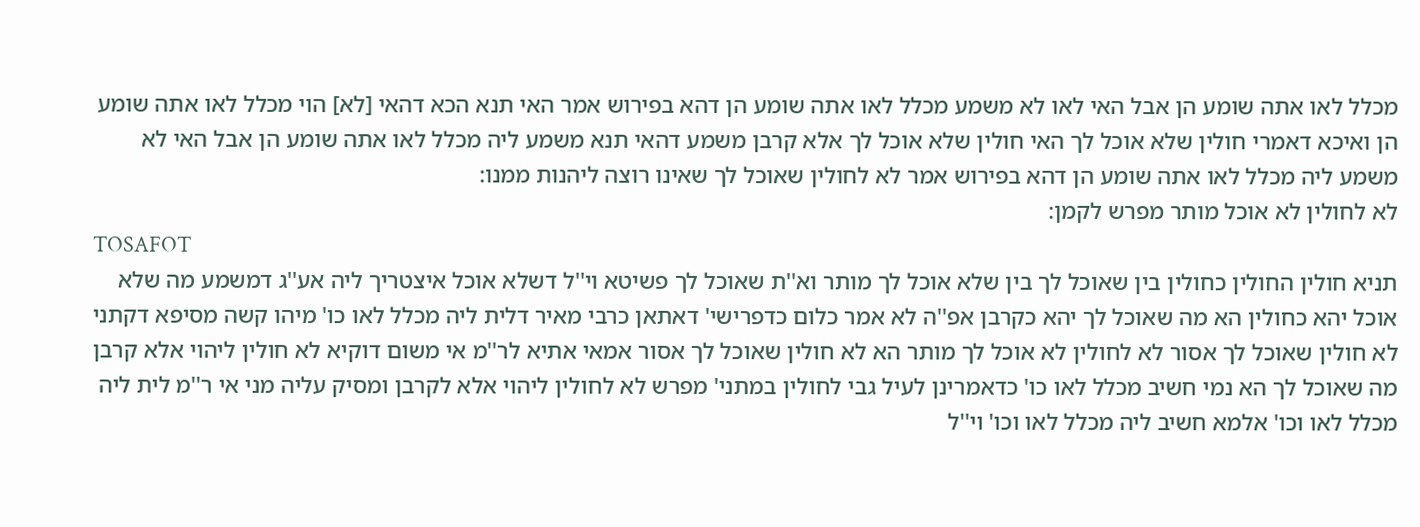מכלל לאו אתה שומע הן אבל האי לאו לא משמע מכלל לאו אתה שומע הן דהא בפירוש אמר האי תנא הכא דהאי [לא] הוי מכלל לאו אתה שומע הן ואיכא דאמרי חולין שלא אוכל לך האי חולין שלא אוכל לך אלא קרבן משמע דהאי תנא משמע ליה מכלל לאו אתה שומע הן אבל האי לא משמע ליה מכלל לאו אתה שומע הן דהא בפירוש אמר לא לחולין שאוכל לך שאינו רוצה ליהנות ממנו:
לא לחולין לא אוכל מותר מפרש לקמן:
TOSAFOT
תניא חולין החולין כחולין בין שאוכל לך בין שלא אוכל לך מותר וא''ת שאוכל לך פשיטא וי''ל דשלא אוכל איצטריך ליה אע''ג דמשמע מה שלא אוכל יהא כחולין הא מה שאוכל לך יהא כקרבן אפ''ה לא אמר כלום כדפרישי' דאתאן כרבי מאיר דלית ליה מכלל לאו כו' מיהו קשה מסיפא דקתני לא חולין שאוכל לך אסור לא לחולין לא אוכל לך מותר הא לא חולין שאוכל לך אסור אמאי אתיא לר''מ אי משום דוקיא לא חולין ליהוי אלא קרבן מה שאוכל לך הא נמי חשיב מכלל לאו כו' כדאמרינן לעיל גבי לחולין במתני' מפרש לא לחולין ליהוי אלא לקרבן ומסיק עליה מני אי ר''מ לית ליה מכלל לאו וכו' אלמא חשיב ליה מכלל לאו וכו' וי''ל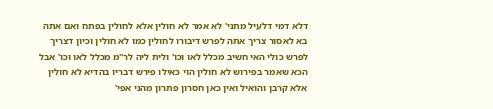דלא דמי דלעיל מתני' לא אמר לא חולין אלא לחולין בפתח ואם אתה בא לאסור צריך אתה לפרש דיבורו לחולין כמו לא חולין וכיון דצריך לפרש כולי האי חשיב מכלל לאו וכו' ולית ליה לר''מ מכלל לאו וכו' אבל הכא שאמר בפירוש לא חולין הוי כאילו פירש דבריו בהדיא לא חולין אלא קרבן והואיל ואין כאן חסרון פתרון מהני אפי'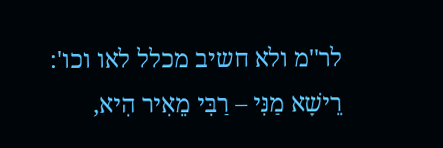לר''מ ולא חשיב מכלל לאו וכו':
רֵישָׁא מַנִּי – רַבִּי מֵאִיר הִיא,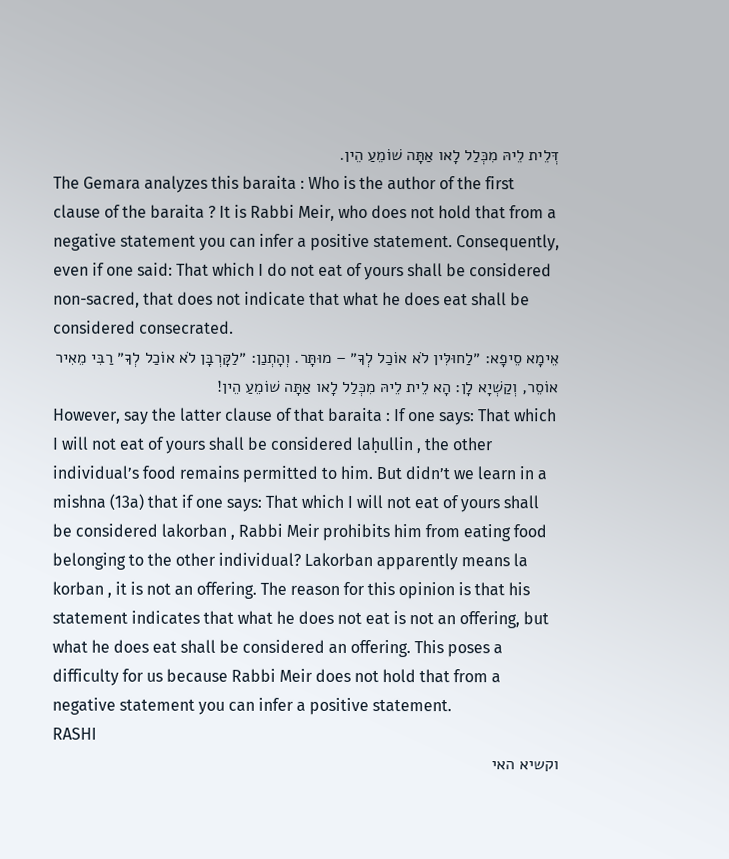דְּלֵית לֵיהּ מִכְּלַל לָאו אַתָּה שׁוֹמֵעַ הֵין.
The Gemara analyzes this baraita : Who is the author of the first clause of the baraita ? It is Rabbi Meir, who does not hold that from a negative statement you can infer a positive statement. Consequently, even if one said: That which I do not eat of yours shall be considered non-sacred, that does not indicate that what he does eat shall be considered consecrated.
אֵימָא סֵיפָא: ״לַחוּלִּין לֹא אוֹכַל לְךָ״ – מוּתָּר. וְהָתְנַן: ״לַקָּרְבָּן לֹא אוֹכַל לְךָ״ רַבִּי מֵאִיר אוֹסֵר, וְקַשְׁיָא לָן: הָא לֵית לֵיהּ מִכְּלַל לָאו אַתָּה שׁוֹמֵעַ הֵין!
However, say the latter clause of that baraita : If one says: That which I will not eat of yours shall be considered laḥullin , the other individual’s food remains permitted to him. But didn’t we learn in a mishna (13a) that if one says: That which I will not eat of yours shall be considered lakorban , Rabbi Meir prohibits him from eating food belonging to the other individual? Lakorban apparently means la korban , it is not an offering. The reason for this opinion is that his statement indicates that what he does not eat is not an offering, but what he does eat shall be considered an offering. This poses a difficulty for us because Rabbi Meir does not hold that from a negative statement you can infer a positive statement.
RASHI
וקשיא האי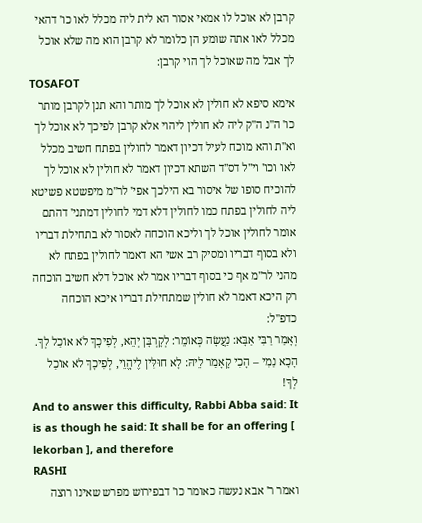קרבן לא אוכל לו אמאי אסור הא לית ליה מכלל לאו כו' דהאי מכלל לאו אתה שומע הן כלומר לא קרבן הוא מה שלא אוכל לך אבל מה שאוכל לך הוי קרבן:
TOSAFOT
אימא סיפא לא חולין לא אוכל לך מותר והא תנן לקרבן מותר כו' ה''נ ה''ק ליה לא חולין ליהוי אלא קרבן לפיכך לא אוכל לך וא''ת והא מוכח לעיל דכיון דאמר לחולין בפתח חשיב מכלל לאו וכו' וי''ל דס''ד השתא דכיון דאמר לא חולין לא אוכל לך להוכיח סופו של איסור בא הילכך אפי' לר''מ מיפשטא פשיטא ליה לחולין בפתח כמו לחולין דלא דמי לחולין דמתני' דהתם אומר לחולין אוכל לך וליכא הוכחה לאסור לא בתחילת דבריו ולא בסוף דבריו ומסיק רב אשי הא דאמר לחולין בפתח לא מהני לר''מ אף כי בסוף דבריו אמר לא אוכל דלא חשיב הוכחה רק היכא דאמר לא חולין שמתחילת דבריו איכא הוכחה כדפ''ל:
וְאָמַר רַבִּי אַבָּא: נַעֲשָׂה כְּאוֹמֵר: לְקָרְבָּן יְהֵא, לְפִיכָךְ לֹא אוֹכַל לְךָ. הָכָא נַמִי – הָכִי קָאָמַר לֵיהּ: לָא חוּלִּין לֶיהֱוֵי, לְפִיכָךְ לֹא אוֹכַל לְךָ!
And to answer this difficulty, Rabbi Abba said: It is as though he said: It shall be for an offering [ lekorban ], and therefore
RASHI
ואמר ר' אבא נעשה כאומר כו' דבפירוש מפרש שאינו רוצה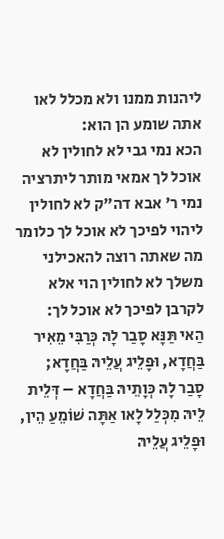ליהנות ממנו ולא מכלל לאו אתה שומע הן הוא:
הכא נמי גבי לא לחולין לא אוכל לך אמאי מותר ליתרציה נמי ר' אבא דה"ק לא לחולין ליהוי לפיכך לא אוכל לך כלומר מה שאתה רוצה להאכילני משלך לא לחולין הוי אלא לקרבן לפיכך לא אוכל לך:
הַאי תַּנָּא סָבַר לָהּ כְּרַבִּי מֵאִיר בַּחֲדָא, וּפָלֵיג עֲלֵיהּ בַּחֲדָא; סָבַר לָהּ כְּוָתֵיהּ בַּחֲדָא – דְּלֵית לֵיהּ מִכְּלַל לָאו אַתָּה שׁוֹמֵעַ הֵין, וּפָלֵיג עֲלֵיהּ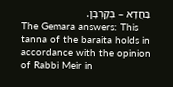בַּחֲדָא – בְּקָרְבָּן.
The Gemara answers: This tanna of the baraita holds in accordance with the opinion of Rabbi Meir in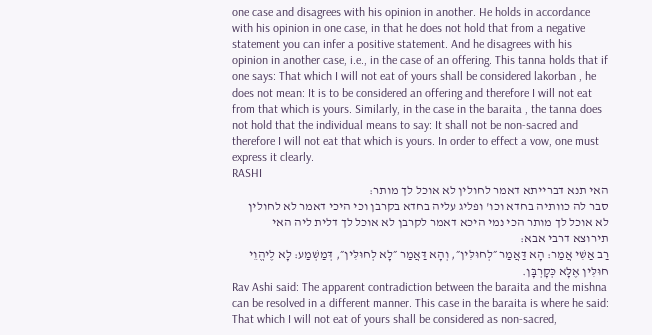one case and disagrees with his opinion in another. He holds in accordance with his opinion in one case, in that he does not hold that from a negative statement you can infer a positive statement. And he disagrees with his opinion in another case, i.e., in the case of an offering. This tanna holds that if one says: That which I will not eat of yours shall be considered lakorban , he does not mean: It is to be considered an offering and therefore I will not eat from that which is yours. Similarly, in the case in the baraita , the tanna does not hold that the individual means to say: It shall not be non-sacred and therefore I will not eat that which is yours. In order to effect a vow, one must express it clearly.
RASHI
האי תנא דברייתא דאמר לחולין לא אוכל לך מותר:
סבר לה כוותיה בחדא וכו' ופליג עליה בחדא בקרבן וכי היכי דאמר לא לחולין לא אוכל לך מותר הכי נמי היכא דאמר לקרבן לא אוכל לך דלית ליה האי תירוצא דרבי אבא:
רַב אַשִׁי אֲמַר: הָא דַּאֲמַר ״לְחוּלִּין״, וְהָא דַּאֲמַר ״לָא לְחוּלִּין״, דְּמַשְׁמַע: לָא לֶיהֱוֵי חוּלִּין אֶלָּא כְּקָרְבָּן.
Rav Ashi said: The apparent contradiction between the baraita and the mishna can be resolved in a different manner. This case in the baraita is where he said: That which I will not eat of yours shall be considered as non-sacred,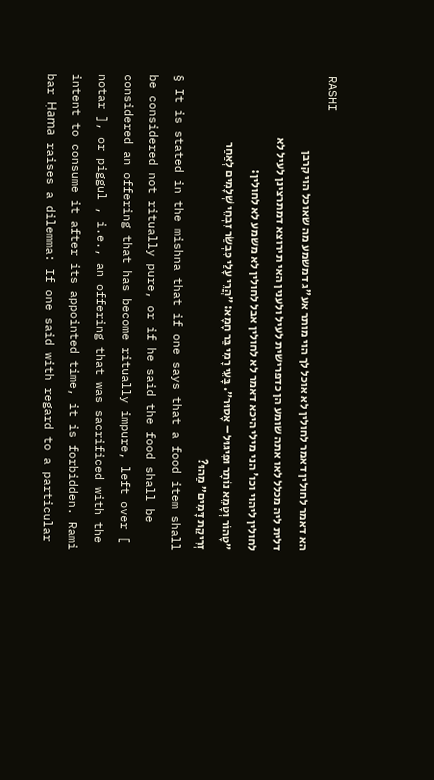RASHI
הא דאמר לחולין דאמר לחולין לא אוכל לך הוי מותר אע"ג דמשמע מה שאוכל הוי קרבן דלית ליה מכלל לאו אתה שומע הן כדפרישית לעיל ולענין האי תירוצא דמתרצינן לעיל לא לחולין ליהוי וכו' הני מילי היכא דאמר לא לחולין אבל לחולין לא משמע לא לחולין:
״טָהוֹר וְטָמֵא נוֹתָר וּפִיגּוּל – אָסוּר״. בָּעֵי רָמִי בַּר חָמָא: ״הֲרֵי עָלַי כִּבְשַׂר זִבְחֵי שְׁלָמִים לְאַחַר זְרִיקַת דָּמִים״ מַהוּ?
§ It is stated in the mishna that if one says that a food item shall be considered not ritually pure, or if he said the food shall be considered an offering that has become ritually impure, left over [ notar ], or piggul , i.e., an offering that was sacrificed with the intent to consume it after its appointed time, it is forbidden. Rami bar Ḥama raises a dilemma: If one said with regard to a particular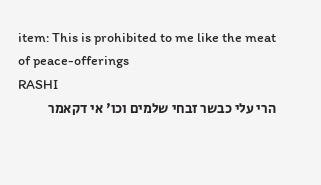item: This is prohibited to me like the meat of peace-offerings
RASHI
הרי עלי כבשר זבחי שלמים וכו' אי דקאמר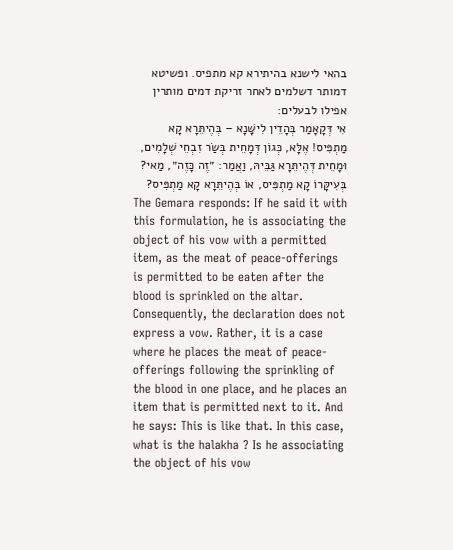בהאי לישנא בהיתירא קא מתפיס. ופשיטא דמותר דשלמים לאחר זריקת דמים מותרין אפילו לבעלים:
אִי דְּקָאָמַר בְּהָדֵין לִישָּׁנָא – בְּהֶיתֵּרָא קָא מַתְפִּיס! אֶלָּא, כְּגוֹן דְּמָחֵית בְּשַׂר זִבְחֵי שְׁלָמִים, וּמָחֵית דְּהֶיתֵּרָא גַּבֵּיהּ, וַאֲמַר: ״זֶה כָּזֶה״, מַאי? בְּעִיקָּרוֹ קָא מַתְפִּיס, אוֹ בְּהֶיתֵּרָא קָא מַתְפִּיס?
The Gemara responds: If he said it with this formulation, he is associating the object of his vow with a permitted item, as the meat of peace-offerings is permitted to be eaten after the blood is sprinkled on the altar. Consequently, the declaration does not express a vow. Rather, it is a case where he places the meat of peace-offerings following the sprinkling of the blood in one place, and he places an item that is permitted next to it. And he says: This is like that. In this case, what is the halakha ? Is he associating the object of his vow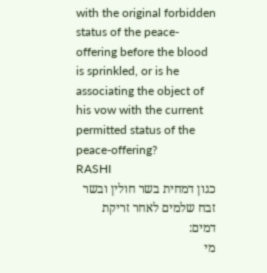with the original forbidden status of the peace-offering before the blood is sprinkled, or is he associating the object of his vow with the current permitted status of the peace-offering?
RASHI
כגון דמחית בשר חולין ובשר זבח שלמים לאחר זריקת דמים:
מי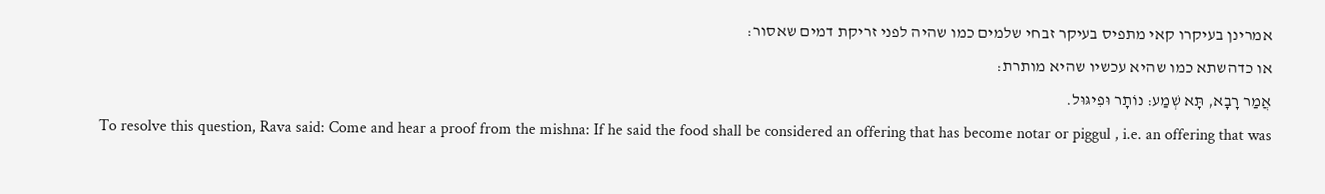אמרינן בעיקרו קאי מתפיס בעיקר זבחי שלמים כמו שהיה לפני זריקת דמים שאסור:
או כדהשתא כמו שהיא עכשיו שהיא מותרת:
אֲמַר רָבָא, תָּא שְׁמַע: נוֹתָר וּפִיגּוּל.
To resolve this question, Rava said: Come and hear a proof from the mishna: If he said the food shall be considered an offering that has become notar or piggul , i.e. an offering that was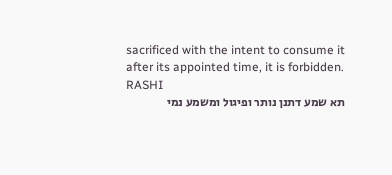sacrificed with the intent to consume it after its appointed time, it is forbidden.
RASHI
תא שמע דתנן נותר ופיגול ומשמע נמי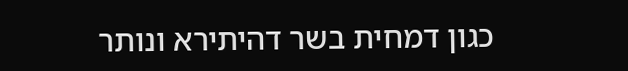כגון דמחית בשר דהיתירא ונותר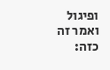ופיגול ואמר זה כזה: